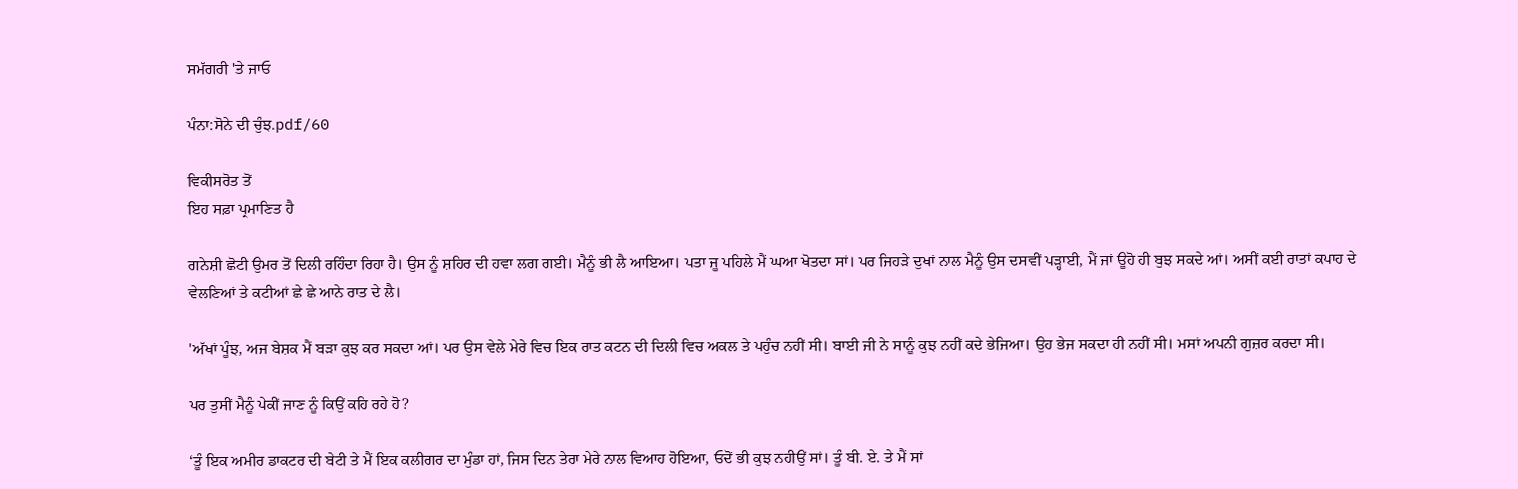ਸਮੱਗਰੀ 'ਤੇ ਜਾਓ

ਪੰਨਾ:ਸੋਨੇ ਦੀ ਚੁੰਝ.pdf/60

ਵਿਕੀਸਰੋਤ ਤੋਂ
ਇਹ ਸਫ਼ਾ ਪ੍ਰਮਾਣਿਤ ਹੈ

ਗਨੇਸ਼ੀ ਛੋਟੀ ਉਮਰ ਤੋਂ ਦਿਲੀ ਰਹਿੰਦਾ ਰਿਹਾ ਹੈ। ਉਸ ਨੂੰ ਸ਼ਹਿਰ ਦੀ ਹਵਾ ਲਗ ਗਈ। ਮੈਨੂੰ ਭੀ ਲੈ ਆਇਆ। ਪਤਾ ਜੂ ਪਹਿਲੇ ਮੈਂ ਘਆ ਖੋਤਦਾ ਸਾਂ। ਪਰ ਜਿਹੜੇ ਦੁਖਾਂ ਨਾਲ ਮੈਨੂੰ ਉਸ ਦਸਵੀਂ ਪੜ੍ਹਾਈ, ਮੈਂ ਜਾਂ ਊਹੋ ਹੀ ਬੁਝ ਸਕਦੇ ਆਂ। ਅਸੀਂ ਕਈ ਰਾਤਾਂ ਕਪਾਹ ਦੇ ਵੇਲਣਿਆਂ ਤੇ ਕਟੀਆਂ ਛੇ ਛੇ ਆਨੇ ਰਾਤ ਦੇ ਲੈ।

'ਅੱਖਾਂ ਪੂੰਝ, ਅਜ ਬੇਸ਼ਕ ਮੈਂ ਬੜਾ ਕੁਝ ਕਰ ਸਕਦਾ ਆਂ। ਪਰ ਉਸ ਵੇਲੇ ਮੇਰੇ ਵਿਚ ਇਕ ਰਾਤ ਕਟਨ ਦੀ ਦਿਲੀ ਵਿਚ ਅਕਲ ਤੇ ਪਹੁੰਚ ਨਹੀਂ ਸੀ। ਬਾਈ ਜੀ ਨੇ ਸਾਨੂੰ ਕੁਝ ਨਹੀਂ ਕਦੇ ਭੇਜਿਆ। ਉਹ ਭੇਜ ਸਕਦਾ ਹੀ ਨਹੀਂ ਸੀ। ਮਸਾਂ ਅਪਨੀ ਗੁਜ਼ਰ ਕਰਦਾ ਸੀ।

ਪਰ ਤੁਸੀਂ ਮੈਨੂੰ ਪੇਕੀਂ ਜਾਣ ਨੂੰ ਕਿਉਂ ਕਹਿ ਰਹੇ ਹੋ?

‘ਤੂੰ ਇਕ ਅਮੀਰ ਡਾਕਟਰ ਦੀ ਬੇਟੀ ਤੇ ਮੈਂ ਇਕ ਕਲੀਗਰ ਦਾ ਮੁੰਡਾ ਹਾਂ, ਜਿਸ ਦਿਨ ਤੇਰਾ ਮੇਰੇ ਨਾਲ ਵਿਆਹ ਹੋਇਆ, ਓਦੋਂ ਭੀ ਕੁਝ ਨਹੀਉਂ ਸਾਂ। ਤੂੰ ਬੀ. ਏ. ਤੇ ਮੈਂ ਸਾਂ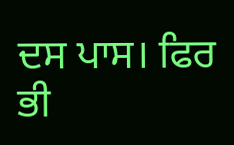ਦਸ ਪਾਸ। ਫਿਰ ਭੀ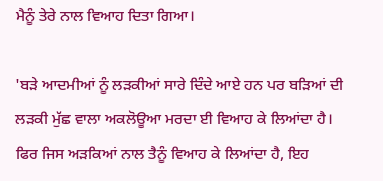ਮੈਨੂੰ ਤੇਰੇ ਨਾਲ ਵਿਆਹ ਦਿਤਾ ਗਿਆ।

'ਬੜੇ ਆਦਮੀਆਂ ਨੂੰ ਲੜਕੀਆਂ ਸਾਰੇ ਦਿੰਦੇ ਆਏ ਹਨ ਪਰ ਬੜਿਆਂ ਦੀ ਲੜਕੀ ਮੁੱਛ ਵਾਲਾ ਅਕਲੋਊਆ ਮਰਦਾ ਈ ਵਿਆਹ ਕੇ ਲਿਆਂਦਾ ਹੈ। ਫਿਰ ਜਿਸ ਅੜਕਿਆਂ ਨਾਲ ਤੈਨੂੰ ਵਿਆਹ ਕੇ ਲਿਆਂਦਾ ਹੈ, ਇਹ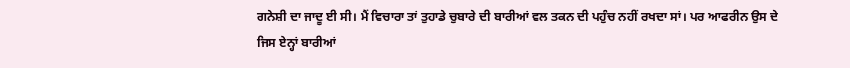ਗਨੇਸ਼ੀ ਦਾ ਜਾਦੂ ਈ ਸੀ। ਮੈਂ ਵਿਚਾਰਾ ਤਾਂ ਤੁਹਾਡੇ ਚੁਬਾਰੇ ਦੀ ਬਾਰੀਆਂ ਵਲ ਤਕਨ ਦੀ ਪਹੁੰਚ ਨਹੀਂ ਰਖਦਾ ਸਾਂ। ਪਰ ਆਫਰੀਨ ਉਸ ਦੇ ਜਿਸ ਏਨ੍ਹਾਂ ਬਾਰੀਆਂ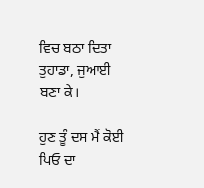ਵਿਚ ਬਠਾ ਦਿਤਾ ਤੁਹਾਡਾ, ਜੁਆਈ ਬਣਾ ਕੇ।

ਹੁਣ ਤੂੰ ਦਸ ਮੈਂ ਕੋਈ ਪਿਓ ਦਾ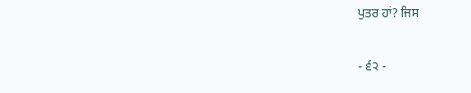ਪੁਤਰ ਹਾਂ? ਜਿਸ

- ੬੨ -